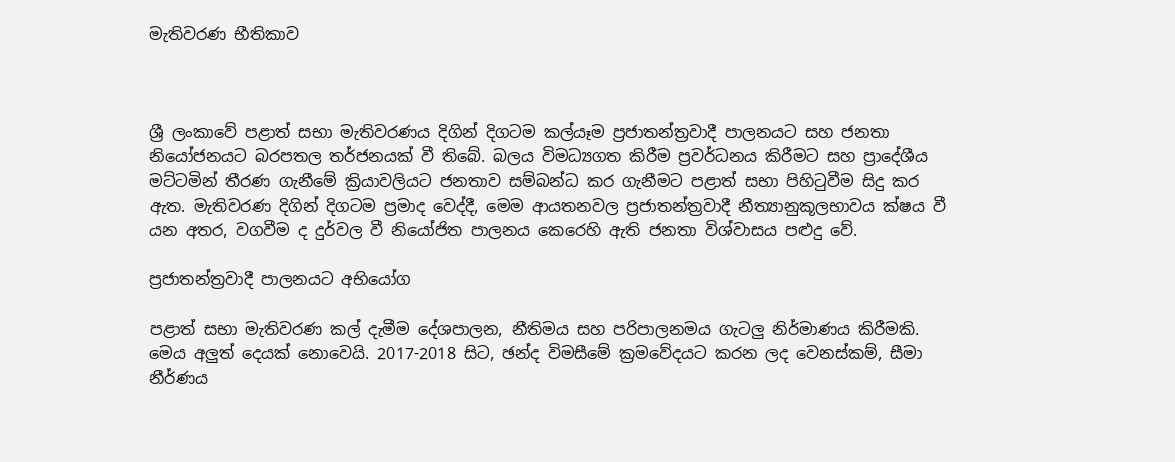මැතිවරණ භීතිකාව



ශ්‍රී ලංකාවේ පළාත් සභා මැතිවරණය දිගින් දිගටම කල්යෑම ප්‍රජාතන්ත්‍රවාදී පාලනයට සහ ජනතා නියෝජනයට බරපතල තර්ජනයක් වී තිබේ. බලය විමධ්‍යගත කිරීම ප්‍රවර්ධනය කිරීමට සහ ප්‍රාදේශීය මට්ටමින් තීරණ ගැනීමේ ක්‍රියාවලියට ජනතාව සම්බන්ධ කර ගැනීමට පළාත් සභා පිහිටුවීම සිදු කර ඇත. මැතිවරණ දිගින් දිගටම ප්‍රමාද වෙද්දී, මෙම ආයතනවල ප්‍රජාතන්ත්‍රවාදී නීත්‍යානුකූලභාවය ක්ෂය වී යන අතර, වගවීම ද දුර්වල වී නියෝජිත පාලනය කෙරෙහි ඇති ජනතා විශ්වාසය පළුදු වේ.

ප්‍රජාතන්ත්‍රවාදී පාලනයට අභියෝග

පළාත් සභා මැතිවරණ කල් දැමීම දේශපාලන, නීතිමය සහ පරිපාලනමය ගැටලු නිර්මාණය කිරීමකි. මෙය අලුත් දෙයක් නොවෙයි. 2017-2018 සිට, ඡන්ද විමසීමේ ක්‍රමවේදයට කරන ලද වෙනස්කම්, සීමා නීර්ණය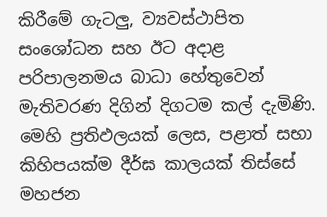කිරීමේ ගැටලු, ව්‍යවස්ථාපිත සංශෝධන සහ ඊට අදාළ පරිපාලනමය බාධා හේතුවෙන් මැතිවරණ දිගින් දිගටම කල් දැමිණි. මෙහි ප්‍රතිඵලයක් ලෙස, පළාත් සභා කිහිපයක්ම දීර්ඝ කාලයක් තිස්සේ මහජන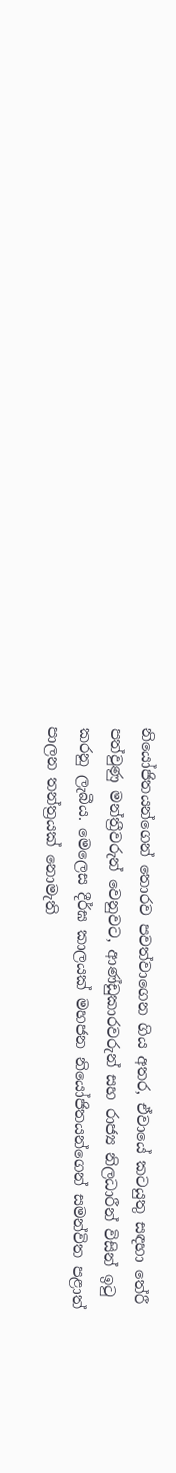නියෝජිතයන්ගෙන් තොරව පවත්වාගෙන ගිය අතර, ඒවායේ කටයුතු සඳහා තේරී පත්වුණු මන්ත්‍රීවරුන් වෙනුවට, ආණ්ඩුකාරවරුන් සහ රාජ්‍ය නිලධාරීන් විසින් ඉටු කරනු ලැබීය. මෙලෙස දීර්ඝ කාලයක් මහජන නියෝජිතයන්ගෙන් සමන්විත පළාත් පාලන තන්ත්‍රයක් නොමැති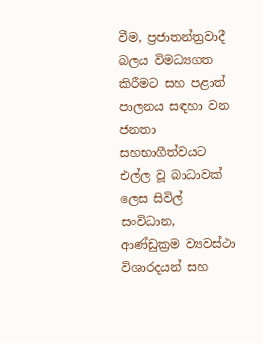වීම, ප්‍රජාතන්ත්‍රවාදී බලය විමධ්‍යගත කිරීමට සහ පළාත් පාලනය සඳහා වන ජනතා සහභාගීත්වයට එල්ල වූ බාධාවක් ලෙස සිවිල් සංවිධාන, ආණ්ඩුක්‍රම ව්‍යවස්ථා විශාරදයන් සහ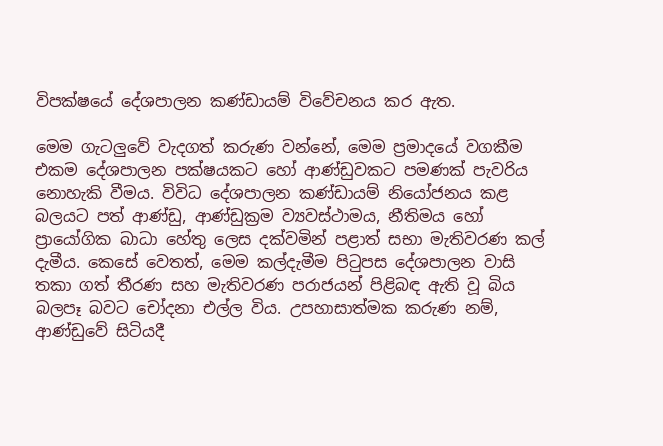විපක්ෂයේ දේශපාලන කණ්ඩායම් විවේචනය කර ඇත.

මෙම ගැටලුවේ වැදගත් කරුණ වන්නේ, මෙම ප්‍රමාදයේ වගකීම එකම දේශපාලන පක්ෂයකට හෝ ආණ්ඩුවකට පමණක් පැවරිය නොහැකි වීමය. විවිධ දේශපාලන කණ්ඩායම් නියෝජනය කළ බලයට පත් ආණ්ඩු, ආණ්ඩුක්‍රම ව්‍යවස්ථාමය, නීතිමය හෝ ප්‍රායෝගික බාධා හේතු ලෙස දක්වමින් පළාත් සභා මැතිවරණ කල් දැමීය. කෙසේ වෙතත්, මෙම කල්දැමීම පිටුපස දේශපාලන වාසි තකා ගත් තීරණ සහ මැතිවරණ පරාජයන් පිළිබඳ ඇති වූ බිය බලපෑ බවට චෝදනා එල්ල විය. උපහාසාත්මක කරුණ නම්, ආණ්ඩුවේ සිටියදී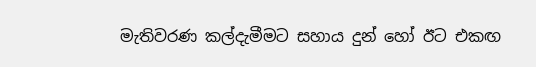මැතිවරණ කල්දැමීමට සහාය දුන් හෝ ඊට එකඟ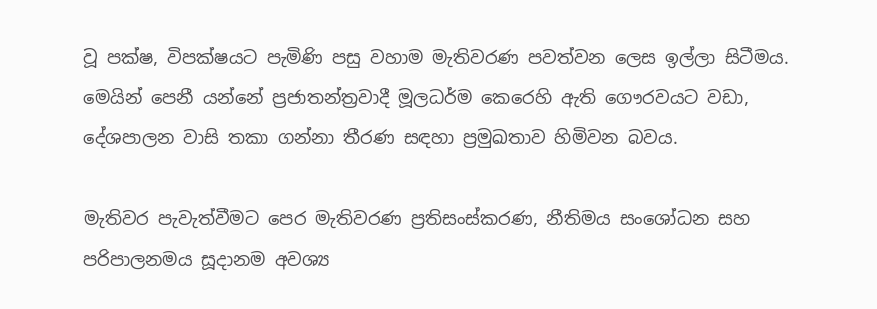වූ පක්ෂ, විපක්ෂයට පැමිණි පසු වහාම මැතිවරණ පවත්වන ලෙස ඉල්ලා සිටීමය. මෙයින් පෙනී යන්නේ ප්‍රජාතන්ත්‍රවාදී මූලධර්ම කෙරෙහි ඇති ගෞරවයට වඩා, දේශපාලන වාසි තකා ගන්නා තීරණ සඳහා ප්‍රමුඛතාව හිමිවන බවය.

මැතිවර පැවැත්වීමට පෙර මැතිවරණ ප්‍රතිසංස්කරණ, නීතිමය සංශෝධන සහ පරිපාලනමය සූදානම අවශ්‍ය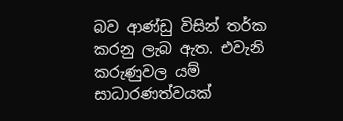බව ආණ්ඩු විසින් තර්ක කරනු ලැබ ඇත. එවැනි කරුණුවල යම් සාධාරණත්වයක්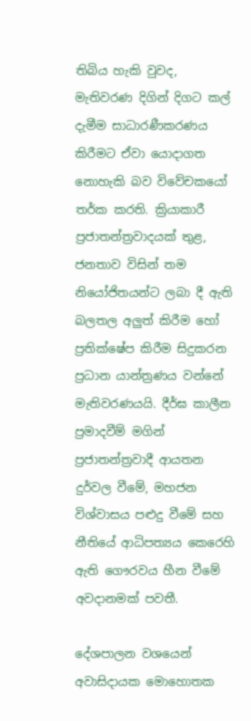තිබිය හැකි වුවද, මැතිවරණ දිගින් දිගට කල් දැමීම සාධාරණීකරණය කිරීමට ඒවා යොදාගත නොහැකි බව විවේචකයෝ තර්ක කරති. ක්‍රියාකාරී ප්‍රජාතන්ත්‍රවාදයක් තුළ, ජනතාව විසින් තම නියෝජිතයන්ට ලබා දී ඇති බලතල අලුත් කිරීම හෝ ප්‍රතික්ෂේප කිරීම සිදුකරන ප්‍රධාන යාන්ත්‍රණය වන්නේ මැතිවරණයයි. දීර්ඝ කාලීන ප්‍රමාදවීම් මගින් ප්‍රජාතන්ත්‍රවාදී ආයතන දුර්වල වීමේ, මහජන විශ්වාසය පළුදු වීමේ සහ නීතියේ ආධිපත්‍යය කෙරෙහි ඇති ගෞරවය හීන වීමේ අවදානමක් පවතී.

දේශපාලන වශයෙන් අවාසිදායක මොහොතක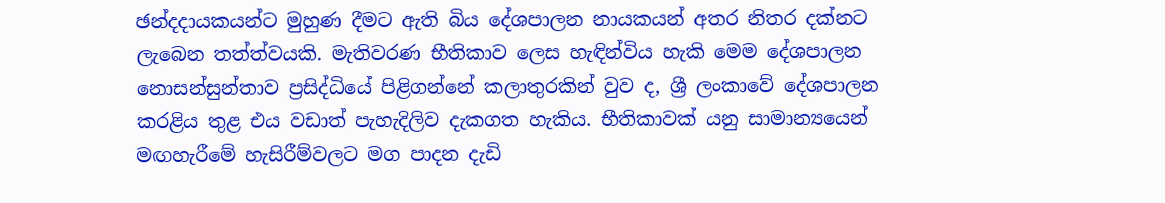ඡන්දදායකයන්ට මුහුණ දීමට ඇති බිය දේශපාලන නායකයන් අතර නිතර දක්නට ලැබෙන තත්ත්වයකි. මැතිවරණ භීතිකාව ලෙස හැඳින්විය හැකි මෙම දේශපාලන නොසන්සුන්තාව ප්‍රසිද්ධියේ පිළිගන්නේ කලාතුරකින් වුව ද, ශ්‍රී ලංකාවේ දේශපාලන කරළිය තුළ එය වඩාත් පැහැදිලිව දැකගත හැකිය. භීතිකාවක් යනු සාමාන්‍යයෙන් මඟහැරීමේ හැසිරීම්වලට මග පාදන දැඩි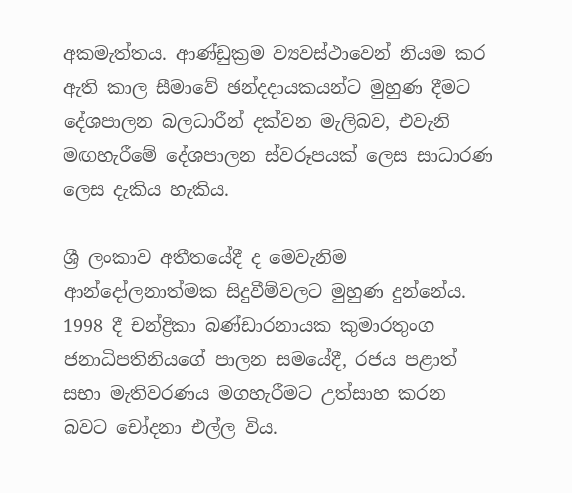අකමැත්තය. ආණ්ඩුක්‍රම ව්‍යවස්ථාවෙන් නියම කර ඇති කාල සීමාවේ ඡන්දදායකයන්ට මුහුණ දීමට දේශපාලන බලධාරීන් දක්වන මැලිබව, එවැනි මඟහැරීමේ දේශපාලන ස්වරූපයක් ලෙස සාධාරණ ලෙස දැකිය හැකිය.

ශ්‍රී ලංකාව අතීතයේදී ද මෙවැනිම ආන්දෝලනාත්මක සිදුවීම්වලට මුහුණ දුන්නේය. 1998 දී චන්ද්‍රිකා බණ්ඩාරනායක කුමාරතුංග ජනාධිපතිනියගේ පාලන සමයේදී, රජය පළාත් සභා මැතිවරණය මගහැරීමට උත්සාහ කරන බවට චෝදනා එල්ල විය.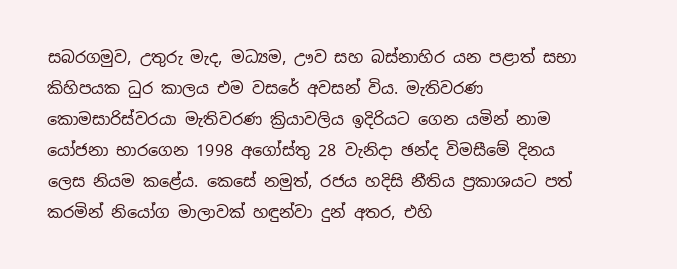සබරගමුව, උතුරු මැද, මධ්‍යම, ඌව සහ බස්නාහිර යන පළාත් සභා කිහිපයක ධුර කාලය එම වසරේ අවසන් විය. මැතිවරණ කොමසාරිස්වරයා මැතිවරණ ක්‍රියාවලිය ඉදිරියට ගෙන යමින් නාම යෝජනා භාරගෙන 1998 අගෝස්තු 28 වැනිදා ඡන්ද විමසීමේ දිනය ලෙස නියම කළේය. කෙසේ නමුත්, රජය හදිසි නීතිය ප්‍රකාශයට පත් කරමින් නියෝග මාලාවක් හඳුන්වා දුන් අතර, එහි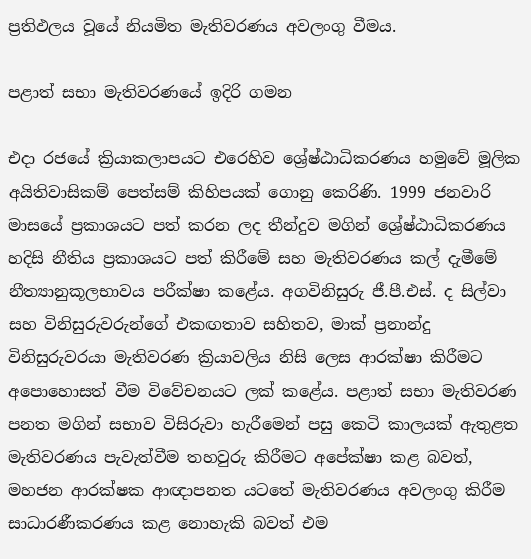ප්‍රතිඵලය වූයේ නියමිත මැතිවරණය අවලංගු වීමය.

පළාත් සභා මැතිවරණයේ ඉදිරි ගමන

එදා රජයේ ක්‍රියාකලාපයට එරෙහිව ශ්‍රේෂ්ඨාධිකරණය හමුවේ මූලික අයිතිවාසිකම් පෙත්සම් කිහිපයක් ගොනු කෙරිණි. 1999 ජනවාරි මාසයේ ප්‍රකාශයට පත් කරන ලද තීන්දුව මගින් ශ්‍රේෂ්ඨාධිකරණය හදිසි නීතිය ප්‍රකාශයට පත් කිරීමේ සහ මැතිවරණය කල් දැමීමේ නීත්‍යානුකූලභාවය පරීක්ෂා කළේය. අගවිනිසුරු ජී.පී.එස්. ද සිල්වා සහ විනිසුරුවරුන්ගේ එකඟතාව සහිතව, මාක් ප්‍රනාන්දු විනිසුරුවරයා මැතිවරණ ක්‍රියාවලිය නිසි ලෙස ආරක්ෂා කිරීමට අපොහොසත් වීම විවේචනයට ලක් කළේය. පළාත් සභා මැතිවරණ පනත මගින් සභාව විසිරුවා හැරීමෙන් පසු කෙටි කාලයක් ඇතුළත මැතිවරණය පැවැත්වීම තහවුරු කිරීමට අපේක්ෂා කළ බවත්, මහජන ආරක්ෂක ආඥාපනත යටතේ මැතිවරණය අවලංගු කිරීම සාධාරණීකරණය කළ නොහැකි බවත් එම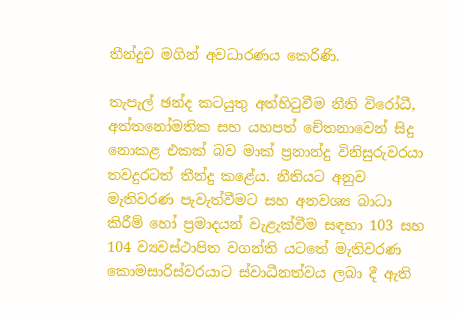තීන්දුව මගින් අවධාරණය කෙරිණි.

තැපැල් ඡන්ද කටයුතු අත්හිටුවීම නීති විරෝධී, අත්තනෝමතික සහ යහපත් චේතනාවෙන් සිදු නොකළ එකක් බව මාක් ප්‍රනාන්දු විනිසුරුවරයා තවදුරටත් තීන්දු කළේය. නීතියට අනුව මැතිවරණ පැවැත්වීමට සහ අනවශ්‍ය බාධා කිරීම් හෝ ප්‍රමාදයන් වැළැක්වීම සඳහා 103 සහ 104 ව්‍යවස්ථාපිත වගන්ති යටතේ මැතිවරණ කොමසාරිස්වරයාට ස්වාධීනත්වය ලබා දී ඇති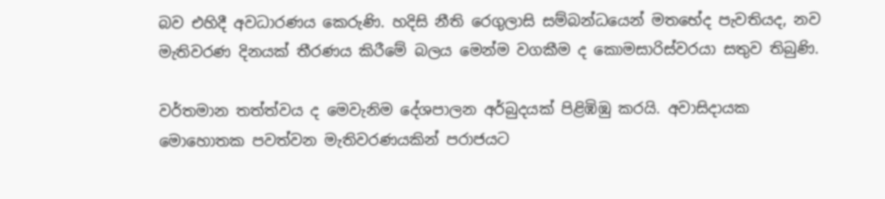බව එහිදී අවධාරණය කෙරුණි. හදිසි නීති රෙගුලාසි සම්බන්ධයෙන් මතභේද පැවතියද, නව මැතිවරණ දිනයක් තීරණය කිරීමේ බලය මෙන්ම වගකීම ද කොමසාරිස්වරයා සතුව තිබුණි.

වර්තමාන තත්ත්වය ද මෙවැනිම දේශපාලන අර්බුදයක් පිළිඹිඹු කරයි. අවාසිදායක මොහොතක පවත්වන මැතිවරණයකින් පරාජයට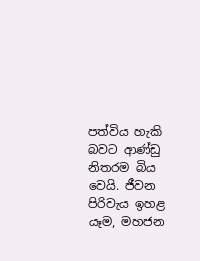පත්විය හැකි බවට ආණ්ඩු නිතරම බිය වෙයි. ජීවන පිරිවැය ඉහළ යෑම, මහජන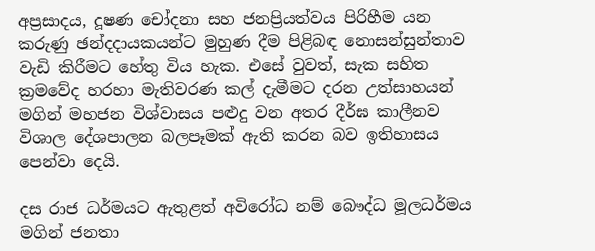අප්‍රසාදය, දූෂණ චෝදනා සහ ජනප්‍රියත්වය පිරිහීම යන කරුණු ඡන්දදායකයන්ට මුහුණ දීම පිළිබඳ නොසන්සුන්තාව වැඩි කිරීමට හේතු විය හැක. එසේ වුවත්, සැක සහිත ක්‍රමවේද හරහා මැතිවරණ කල් දැමීමට දරන උත්සාහයන් මගින් මහජන විශ්වාසය පළුදු වන අතර දීර්ඝ කාලීනව විශාල දේශපාලන බලපෑමක් ඇති කරන බව ඉතිහාසය පෙන්වා දෙයි.

දස රාජ ධර්මයට ඇතුළත් අවිරෝධ නම් බෞද්ධ මූලධර්මය මගින් ජනතා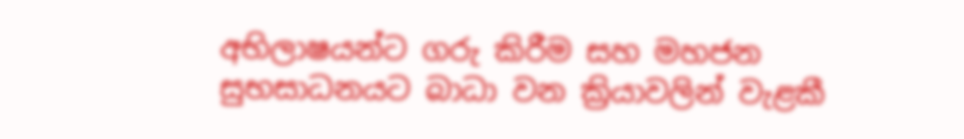අභිලාෂයන්ට ගරු කිරීම සහ මහජන සුභසාධනයට බාධා වන ක්‍රියාවලින් වැළකී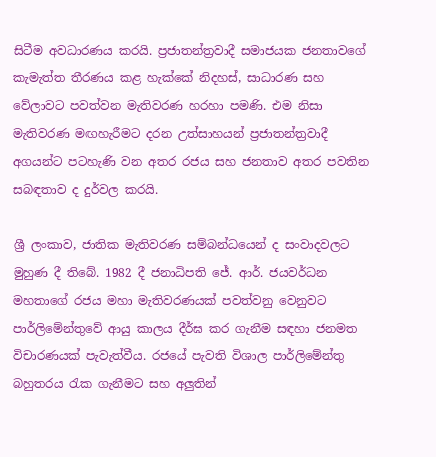සිටීම අවධාරණය කරයි. ප්‍රජාතන්ත්‍රවාදී සමාජයක ජනතාවගේ කැමැත්ත තීරණය කළ හැක්කේ නිදහස්, සාධාරණ සහ වේලාවට පවත්වන මැතිවරණ හරහා පමණි. එම නිසා මැතිවරණ මඟහැරීමට දරන උත්සාහයන් ප්‍රජාතන්ත්‍රවාදී අගයන්ට පටහැණි වන අතර රජය සහ ජනතාව අතර පවතින සබඳතාව ද දුර්වල කරයි.

ශ්‍රී ලංකාව, ජාතික මැතිවරණ සම්බන්ධයෙන් ද සංවාදවලට මුහුණ දී තිබේ. 1982 දී ජනාධිපති ජේ. ආර්. ජයවර්ධන මහතාගේ රජය මහා මැතිවරණයක් පවත්වනු වෙනුවට පාර්ලිමේන්තුවේ ආයු කාලය දීර්ඝ කර ගැනීම සඳහා ජනමත විචාරණයක් පැවැත්වීය. රජයේ පැවති විශාල පාර්ලිමේන්තු බහුතරය රැක ගැනීමට සහ අලුතින්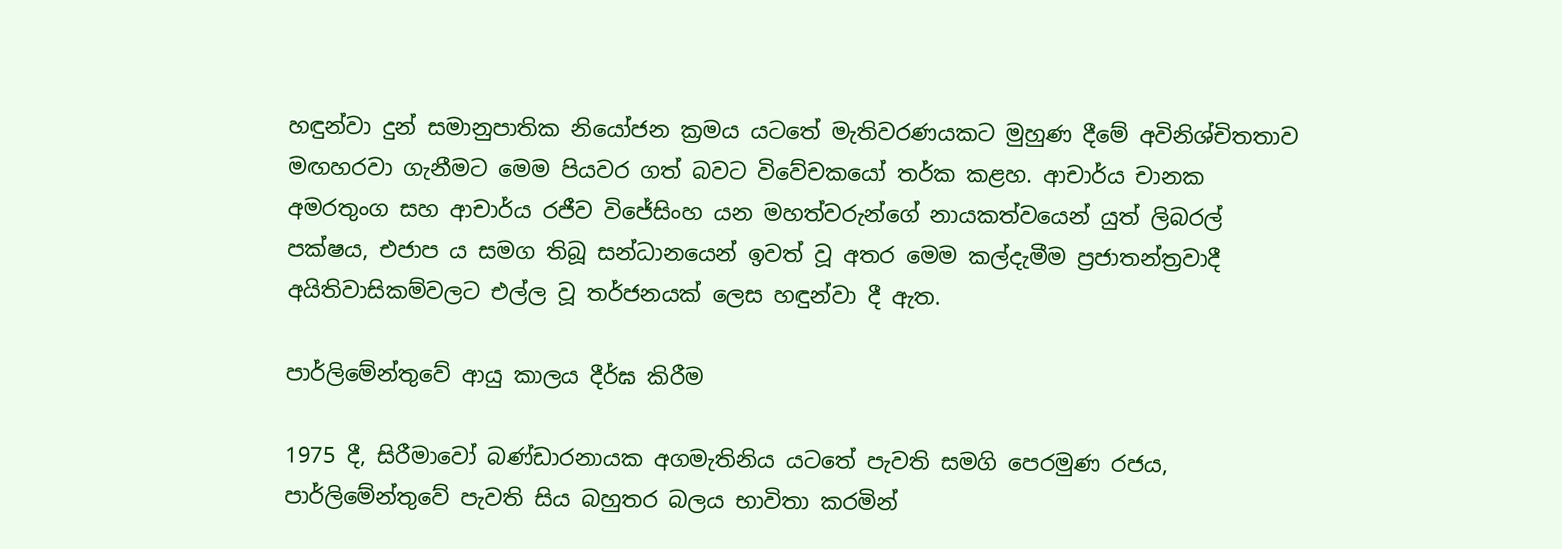හඳුන්වා දුන් සමානුපාතික නියෝජන ක්‍රමය යටතේ මැතිවරණයකට මුහුණ දීමේ අවිනිශ්චිතතාව මඟහරවා ගැනීමට මෙම පියවර ගත් බවට විවේචකයෝ තර්ක කළහ. ආචාර්ය චානක අමරතුංග සහ ආචාර්ය රජීව විජේසිංහ යන මහත්වරුන්ගේ නායකත්වයෙන් යුත් ලිබරල් පක්ෂය, එජාප ය සමග තිබූ සන්ධානයෙන් ඉවත් වූ අතර මෙම කල්දැමීම ප්‍රජාතන්ත්‍රවාදී අයිතිවාසිකම්වලට එල්ල වූ තර්ජනයක් ලෙස හඳුන්වා දී ඇත.

පාර්ලිමේන්තුවේ ආයු කාලය දීර්ඝ කිරීම

1975 දී, සිරීමාවෝ බණ්ඩාරනායක අගමැතිනිය යටතේ පැවති සමගි පෙරමුණ රජය, පාර්ලිමේන්තුවේ පැවති සිය බහුතර බලය භාවිතා කරමින්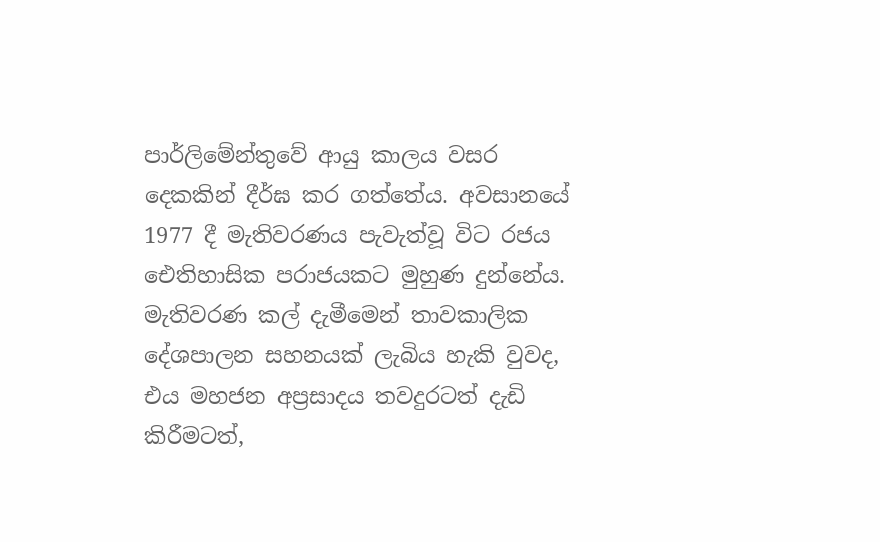පාර්ලිමේන්තුවේ ආයු කාලය වසර දෙකකින් දීර්ඝ කර ගත්තේය. අවසානයේ 1977 දී මැතිවරණය පැවැත්වූ විට රජය ඓතිහාසික පරාජයකට මුහුණ දුන්නේය. මැතිවරණ කල් දැමීමෙන් තාවකාලික දේශපාලන සහනයක් ලැබිය හැකි වුවද, එය මහජන අප්‍රසාදය තවදුරටත් දැඩි කිරීමටත්,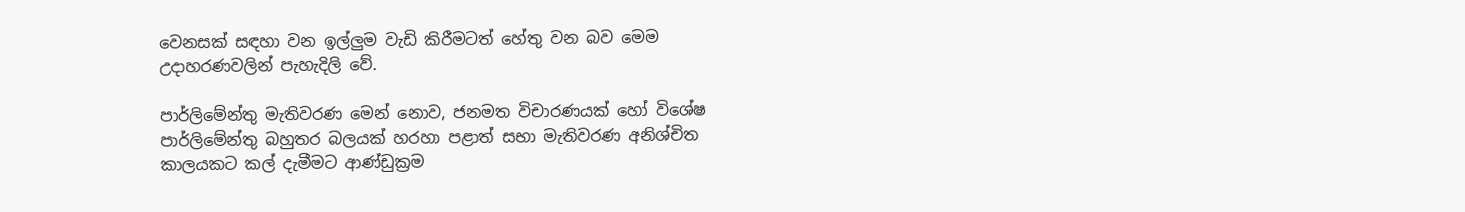වෙනසක් සඳහා වන ඉල්ලුම වැඩි කිරීමටත් හේතු වන බව මෙම උදාහරණවලින් පැහැදිලි වේ.

පාර්ලිමේන්තු මැතිවරණ මෙන් නොව, ජනමත විචාරණයක් හෝ විශේෂ පාර්ලිමේන්තු බහුතර බලයක් හරහා පළාත් සභා මැතිවරණ අනිශ්චිත කාලයකට කල් දැමීමට ආණ්ඩුක්‍රම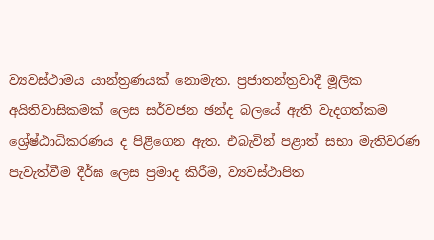ව්‍යවස්ථාමය යාන්ත්‍රණයක් නොමැත. ප්‍රජාතන්ත්‍රවාදී මූලික අයිතිවාසිකමක් ලෙස සර්වජන ඡන්ද බලයේ ඇති වැදගත්කම ශ්‍රේෂ්ඨාධිකරණය ද පිළිගෙන ඇත. එබැවින් පළාත් සභා මැතිවරණ පැවැත්වීම දීර්ඝ ලෙස ප්‍රමාද කිරීම, ව්‍යවස්ථාපිත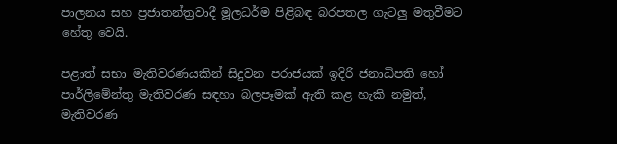පාලනය සහ ප්‍රජාතන්ත්‍රවාදී මූලධර්ම පිළිබඳ බරපතල ගැටලු මතුවීමට හේතු වෙයි.

පළාත් සභා මැතිවරණයකින් සිදුවන පරාජයක් ඉදිරි ජනාධිපති හෝ පාර්ලිමේන්තු මැතිවරණ සඳහා බලපෑමක් ඇති කළ හැකි නමුත්, මැතිවරණ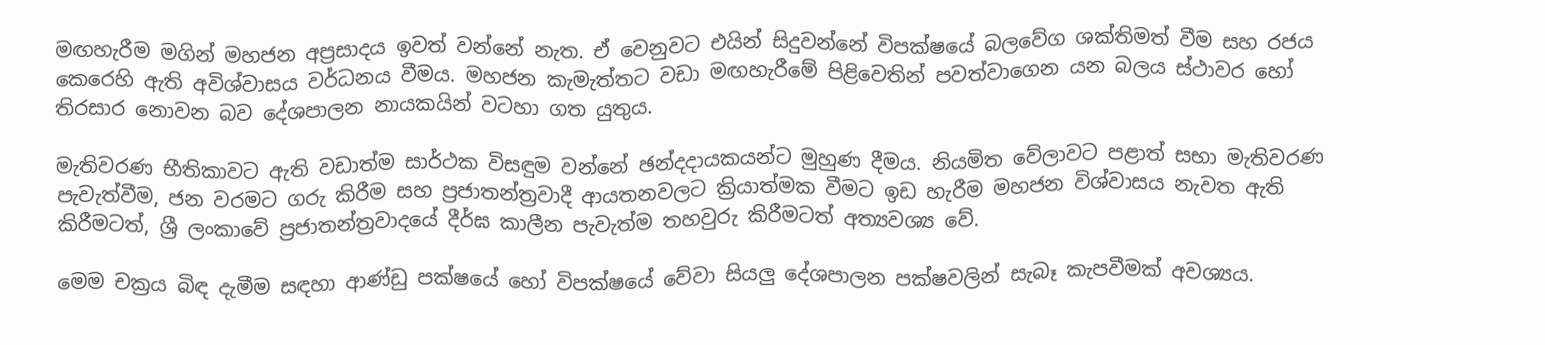මඟහැරීම මගින් මහජන අප්‍රසාදය ඉවත් වන්නේ නැත. ඒ වෙනුවට එයින් සිදුවන්නේ විපක්ෂයේ බලවේග ශක්තිමත් වීම සහ රජය කෙරෙහි ඇති අවිශ්වාසය වර්ධනය වීමය. මහජන කැමැත්තට වඩා මඟහැරීමේ පිළිවෙතින් පවත්වාගෙන යන බලය ස්ථාවර හෝ තිරසාර නොවන බව දේශපාලන නායකයින් වටහා ගත යුතුය.

මැතිවරණ භීතිකාවට ඇති වඩාත්ම සාර්ථක විසඳුම වන්නේ ඡන්දදායකයන්ට මුහුණ දීමය. නියමිත වේලාවට පළාත් සභා මැතිවරණ පැවැත්වීම, ජන වරමට ගරු කිරීම සහ ප්‍රජාතන්ත්‍රවාදී ආයතනවලට ක්‍රියාත්මක වීමට ඉඩ හැරීම මහජන විශ්වාසය නැවත ඇති කිරීමටත්, ශ්‍රී ලංකාවේ ප්‍රජාතන්ත්‍රවාදයේ දීර්ඝ කාලීන පැවැත්ම තහවුරු කිරීමටත් අත්‍යවශ්‍ය වේ.

මෙම චක්‍රය බිඳ දැමීම සඳහා ආණ්ඩු පක්ෂයේ හෝ විපක්ෂයේ වේවා සියලු දේශපාලන පක්ෂවලින් සැබෑ කැපවීමක් අවශ්‍යය.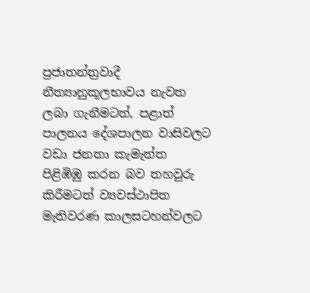ප්‍රජාතන්ත්‍රවාදී නීත්‍යානුකූලභාවය නැවත ලබා ගැනීමටත්, පළාත් පාලනය දේශපාලන වාසිවලට වඩා ජනතා කැමැත්ත පිළිඹිඹු කරන බව තහවුරු කිරීමටත් ව්‍යවස්ථාපිත මැතිවරණ කාලසටහන්වලට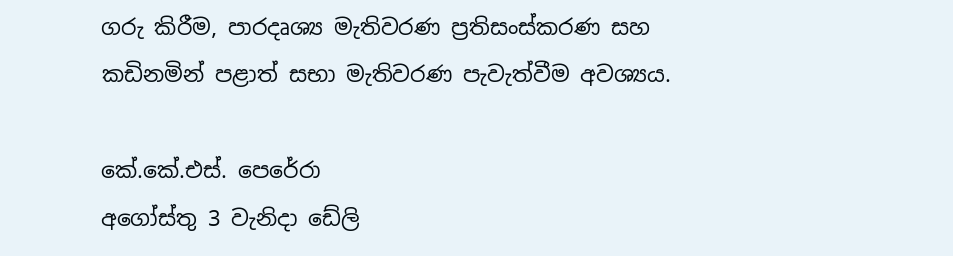ගරු කිරීම, පාරදෘශ්‍ය මැතිවරණ ප්‍රතිසංස්කරණ සහ කඩිනමින් පළාත් සභා මැතිවරණ පැවැත්වීම අවශ්‍යය.

කේ.කේ.එස්. පෙරේරා
අගෝස්තු 3 වැනිදා ඩේලි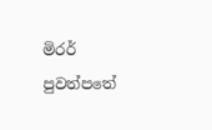මිරර්
පුවත්පතේ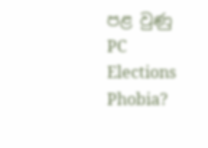පළ වුණු PC Elections Phobia?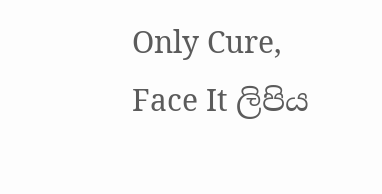Only Cure, Face It ලිපිය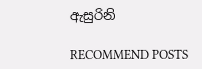ඇසුරිනි

RECOMMEND POSTS